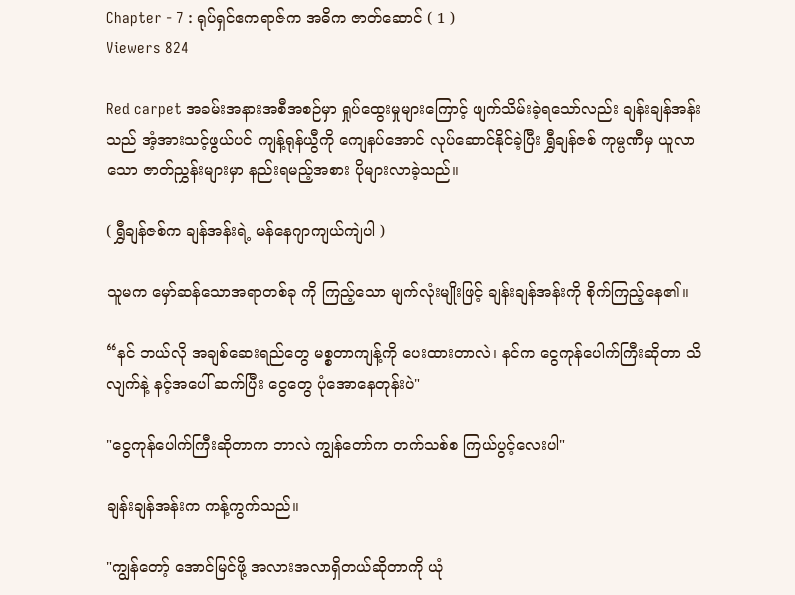Chapter - 7 : ရုပ်ရှင်ဧကရာဇ်က အဓိက ဇာတ်ဆောင် ( 1 )
Viewers 824

Red carpet အခမ်းအနားအစီအစဉ်မှာ ရှုပ်ထွေးမှုများကြောင့် ဖျက်သိမ်းခဲ့ရသော်လည်း ချန်းချန်အန်းသည် အံ့အားသင့်ဖွယ်ပင် ကျန့်ရုန်ယွီကို ကျေနပ်အောင် လုပ်ဆောင်နိုင်ခဲ့ပြီး ရွှီချန်ဇစ် ကုမ္ပဏီမှ ယူလာသော ဇာတ်ညွှန်းများမှာ နည်းရမည့်အစား ပိုများလာခဲ့သည်။

( ရွှီချန်ဇစ်က ချန်အန်းရဲ့ မန်နေဂျာကျယ်ကျဲပါ )

သူမက မှော်ဆန်သောအရာတစ်ခု ကို ကြည့်သော မျက်လုံးမျိုးဖြင့် ချန်းချန်အန်းကို စိုက်ကြည့်နေ၏။

“နင် ဘယ်လို အချစ်ဆေးရည်တွေ မစ္စတာကျန့်ကို ပေးထားတာလဲ၊ နင်က ငွေကုန်ပေါက်ကြီးဆိုတာ သိလျက်နဲ့ နင့်အပေါ် ဆက်ပြီး ငွေတွေ ပုံအောနေတုန်းပဲ"

"ငွေကုန်ပေါက်ကြီးဆိုတာက ဘာလဲ ကျွန်တော်က တက်သစ်စ ကြယ်ပွင့်လေးပါ"

ချန်းချန်အန်းက ကန့်ကွက်သည်။

"ကျွန်တော့် အောင်မြင်ဖို့ အလားအလာရှိတယ်ဆိုတာကို ယုံ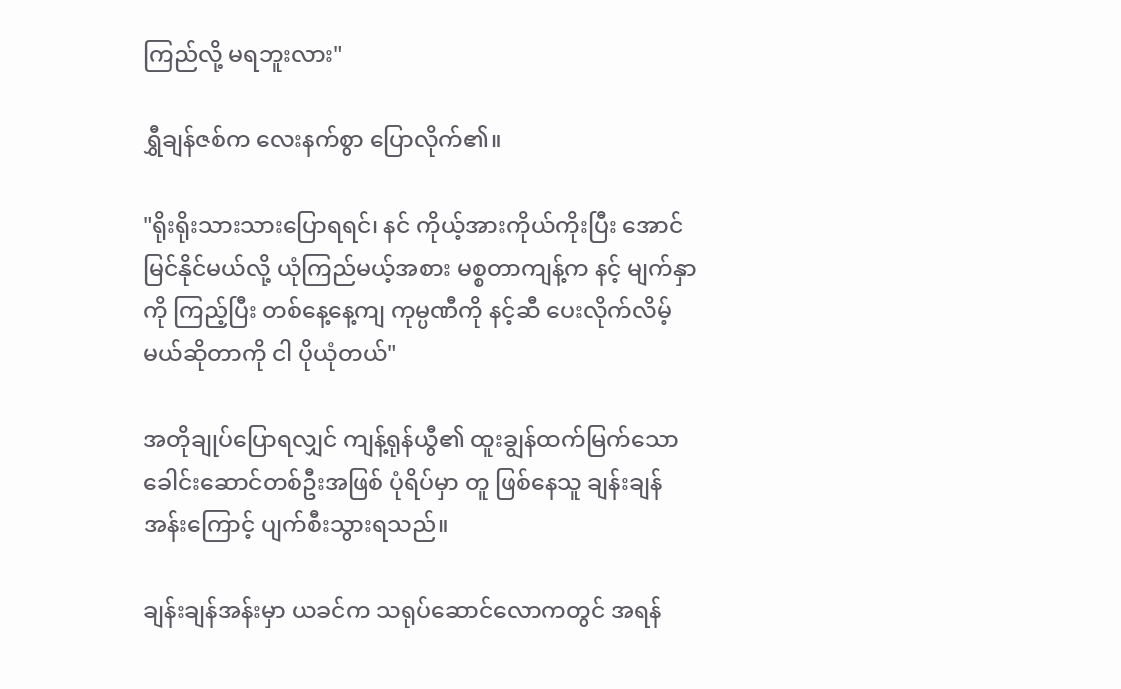ကြည်‌လို့ မရဘူးလား"

ရွှီချန်ဇစ်က လေးနက်စွာ ပြောလိုက်၏။

"ရိုးရိုးသားသားပြောရရင်၊ နင် ကိုယ့်အားကိုယ်ကိုးပြီး အောင်မြင်နိုင်မယ်လို့ ယုံကြည်မယ့်အစား မစ္စတာကျန့်က နင့် မျက်နှာကို ကြည့်ပြီး တစ်နေ့နေ့ကျ ကုမ္ပဏီကို နင့်ဆီ ပေးလိုက်လိမ့်မယ်ဆိုတာကို ငါ ပိုယုံတယ်"

အတိုချုပ်ပြောရလျှင် ကျန့်ရုန်ယွီ၏ ထူးချွန်ထက်မြက်သော ခေါင်းဆောင်တစ်ဦးအဖြစ် ပုံရိပ်မှာ တူ ဖြစ်နေသူ ချန်းချန်အန်းကြောင့် ပျက်စီးသွားရသည်။

ချန်းချန်အန်းမှာ ယခင်က သရုပ်ဆောင်လောကတွင် အရန်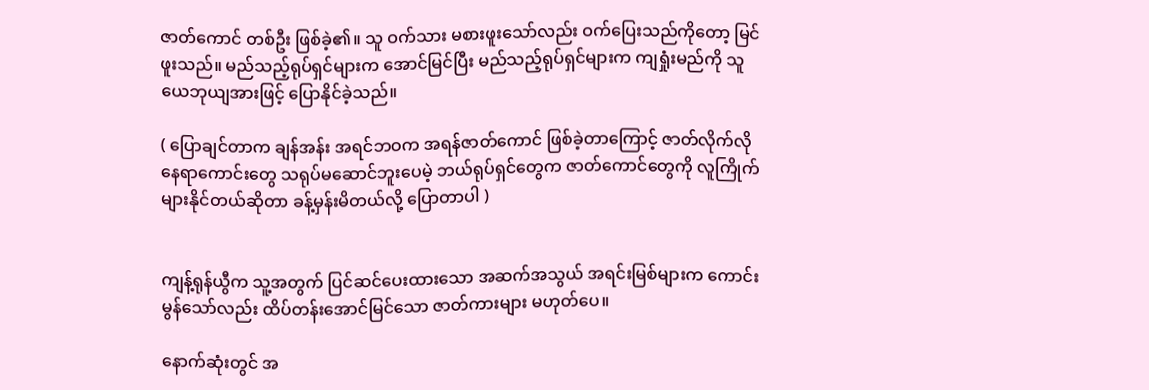ဇာတ်ကောင် တစ်ဦး ဖြစ်ခဲ့၏။ သူ ဝက်သား မစားဖူးသော်လည်း ဝက်ပြေးသည်ကိုတော့ မြင်ဖူးသည်။ မည်သည့်ရုပ်ရှင်များက အောင်မြင်ပြီး မည်သည့်ရုပ်ရှင်များက ကျရှုံးမည်ကို သူ ယေဘုယျအားဖြင့် ပြောနိုင်ခဲ့သည်။

( ပြောချင်တာက ချန်အန်း အရင်ဘဝက အရန်ဇာတ်ကောင် ဖြစ်ခဲ့တာကြောင့် ဇာတ်လိုက်လို နေရာကောင်းတွေ သရုပ်မဆောင်ဘူးပေမဲ့ ဘယ်ရုပ်ရှင်တွေက ဇာတ်ကောင်တွေကို လူကြိုက်များနိုင်တယ်ဆိုတာ ခန့်မှန်းမိတယ်လို့ ပြောတာပါ )


ကျန့်ရုန်ယွီက သူ့အတွက် ပြင်ဆင်ပေးထားသော အဆက်အသွယ် အရင်းမြစ်များက ကောင်းမွန်သော်လည်း ထိပ်တန်းအောင်မြင်သော ဇာတ်ကားများ မဟုတ်ပေ။

နောက်ဆုံးတွင် အ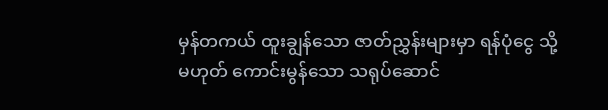မှန်တကယ် ထူးချွန်သော ဇာတ်ညွှန်းများမှာ ရန်ပုံငွေ သို့မဟုတ် ကောင်းမွန်သော သရုပ်ဆောင်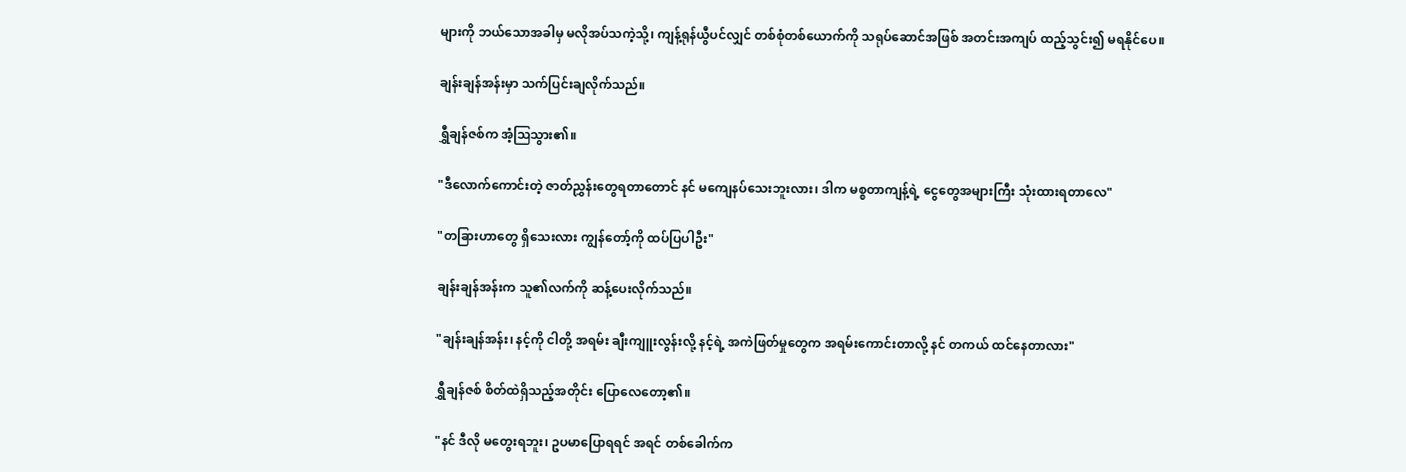များကို ဘယ်သောအခါမှ မလိုအပ်သကဲ့သို့၊ ကျန့်ရုန်ယွီပင်လျှင် တစ်စုံတစ်ယောက်ကို သရုပ်ဆောင်အဖြစ် အတင်းအကျပ် ထည့်သွင်း၍ မရနိုင်ပေ။

ချန်းချန်အန်းမှာ သက်ပြင်းချလိုက်သည်။

ရွှီချန်ဇစ်က အံ့ဩသွား၏။

"ဒီလောက်ကောင်းတဲ့ ဇာတ်ညွှန်းတွေရတာတောင် နင် မကျေနပ်သေးဘူးလား၊ ဒါက မစ္စတာကျန့်ရဲ့ ငွေ‌တွေအများကြီး သုံးထားရတာလေ"

"တခြားဟာတွေ ရှိသေးလား ကျွန်တော့်ကို ထပ်ပြပါဦး"

ချန်းချန်အန်းက သူ၏လက်ကို ဆန့်ပေးလိုက်သည်။

"ချန်းချန်အန်း၊ နင့်ကို ငါတို့ အရမ်း ချီးကျူးလွန်းလို့ နင့်ရဲ့ အကဲဖြတ်မှုတွေက အရမ်းကောင်းတာလို့ နင် တကယ် ထင်နေတာလား"

ရွှီချန်ဇစ် စိတ်ထဲရှိသည့်အတိုင်း ပြောလေတော့၏။

"နင် ဒီလို မတွေးရဘူး၊ ဥပမာပြောရရင် အရင် တစ်ခေါက်က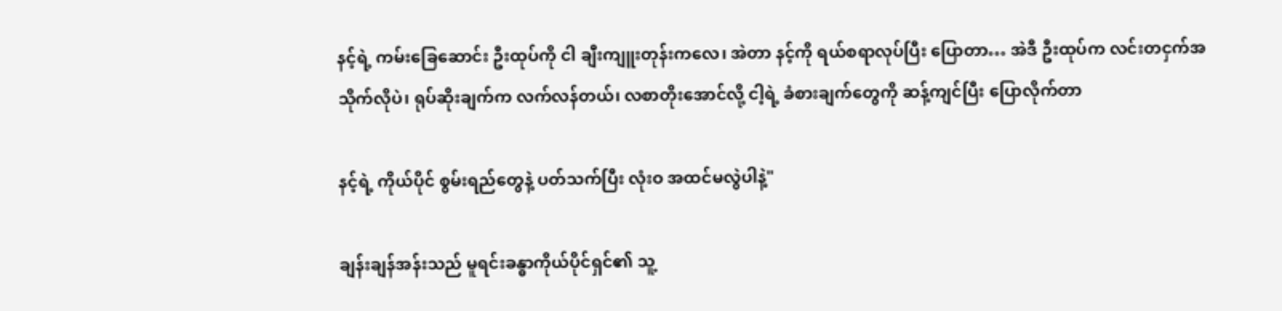နင့်ရဲ့ ကမ်းခြေ‌ဆောင်း ဦးထုပ်ကို ငါ ချီးကျူးတုန်းကလေ၊ အဲတာ နင့်ကို ရယ်စရာလုပ်ပြီး ပြောတာ… အဲဒီ ဦးထုပ်က လင်းတငှက်အသိုက်လိုပဲ၊ ရုပ်ဆိုးချက်က လက်လန်တယ်၊ လစာတိုးအောင်လို့ ငါ့ရဲ့ ခံစားချက်တွေကို ဆန့်ကျင်ပြီး ပြောလိုက်တာ

နင့်ရဲ့ ကိုယ်ပိုင် စွမ်းရည်တွေနဲ့ ပတ်သက်ပြီး လုံးဝ အထင်မလွဲပါနဲ့"

ချန်းချန်အန်းသည် မူရင်းခန္ဓာကိုယ်ပိုင်ရှင်၏ သူ့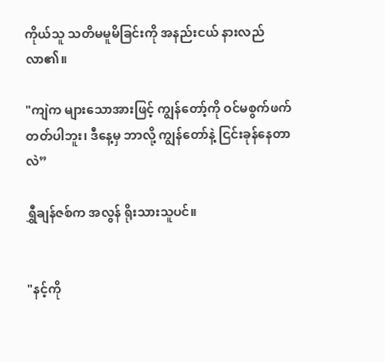ကိုယ်သူ သတိမမူမိခြင်းကို အနည်းငယ် နားလည်လာ၏။

"ကျဲက များသောအားဖြင့် ကျွန်တော့်ကို ဝင်မစွက်ဖက်တတ်ပါဘူး၊ ဒီနေ့မှ ဘာလို့ ကျွန်တော်နဲ့ ငြင်းခုန်နေတာလဲ”

ရွှီချန်ဇစ်က အလွန် ရိုးသားသူပင်။


"နင့်ကို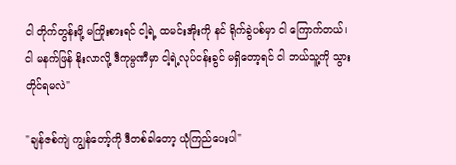ငါ တိုက်တွန်းဖို့ မကြိုးစားရင် ငါ့ရဲ့ ထမင်းအိုးကို နင် ရိုက်ခွဲပစ်မှာ ငါ ကြောက်တယ်၊ ငါ မနက်ဖြန် နိုးလာလို့ ဒီကုမ္ပဏီမှာ ငါ့ရဲ့လုပ်ငန်းခွင် မရှိတော့ရင် ငါ ဘယ်သူ့ကို သွားတိုင်ရမလဲ"

"ချန်ဇစ်ကျဲ ကျွန်တော့်ကို ဒီတစ်ခါတော့ ယုံကြည်ပေးပါ"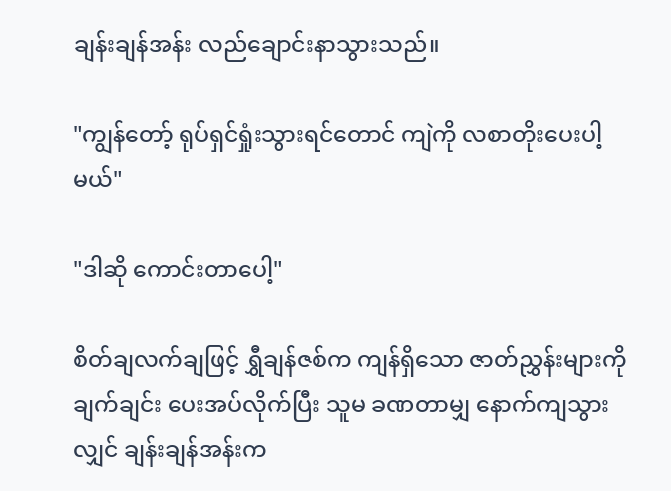ချန်းချန်အန်း လည်ချောင်းနာသွားသည်။

"ကျွန်တော့် ရုပ်ရှင်ရှုံးသွားရင်တောင် ကျဲကို လစာတိုးပေးပါ့မယ်"

"ဒါဆို ကောင်းတာပေါ့"

စိတ်ချလက်ချဖြင့် ရွှီချန်ဇစ်က ကျန်ရှိသော ဇာတ်ညွှန်းများကို ချက်ချင်း ပေးအပ်လိုက်ပြီး သူမ ခဏတာမျှ နောက်ကျသွားလျှင် ချန်းချန်အန်းက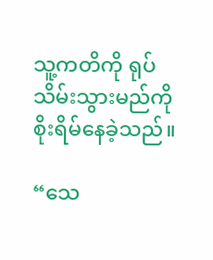သူ့ကတိကို ရုပ်သိမ်းသွားမည်ကို စိုးရိမ်နေခဲ့သည်။

“သေ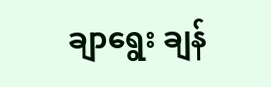ချာရွေး ချန်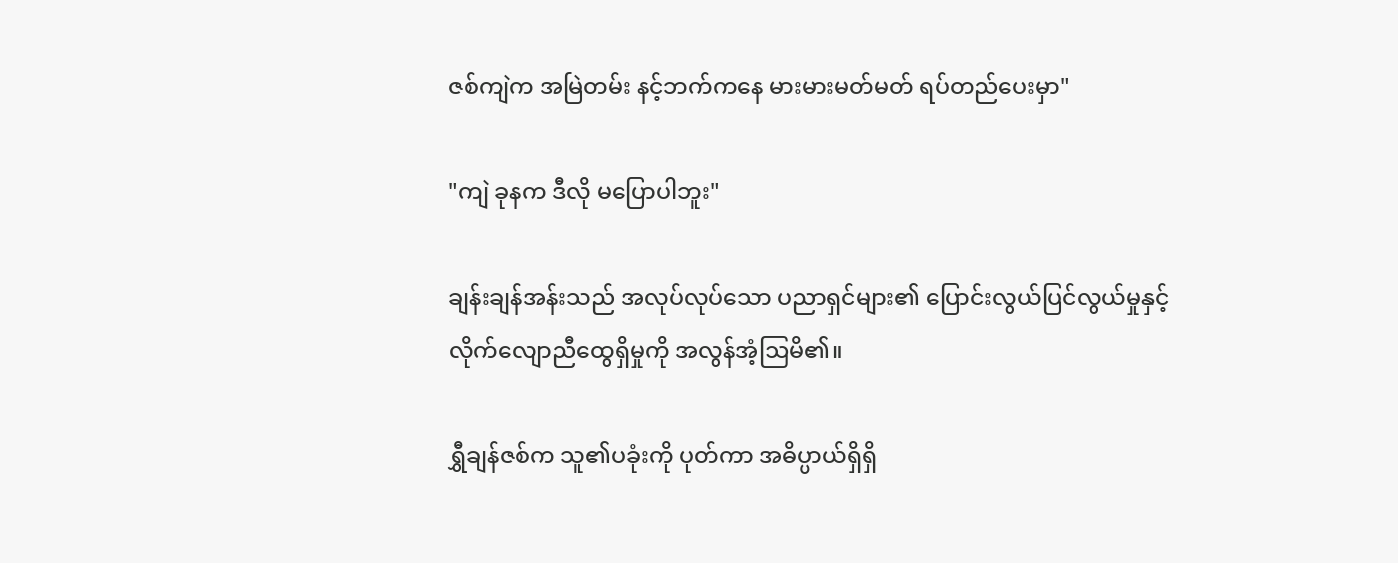ဇစ်ကျဲက အမြဲတမ်း နင့်ဘက်ကနေ မားမားမတ်မတ် ရပ်တည်‌ပေးမှာ"

"ကျဲ ခုနက ဒီလို‌ မပြောပါဘူး"

ချန်းချန်အန်းသည် အလုပ်လုပ်သော ပညာရှင်များ၏ ပြောင်းလွယ်ပြင်လွယ်မှုနှင့် လိုက်လျောညီထွေရှိမှုကို အလွန်အံ့ဩမိ၏။

ရွှီချန်ဇစ်က သူ၏ပခုံးကို ပုတ်ကာ အဓိပ္ပာယ်ရှိရှိ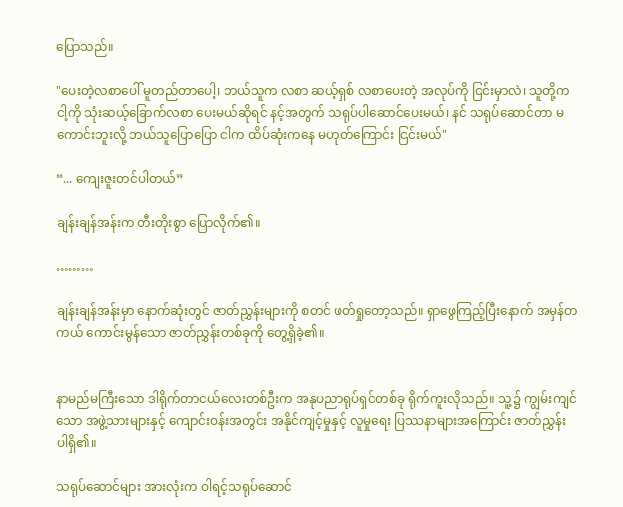ပြောသည်။

"ပေးတဲ့လစာပေါ် မူတည်တာပေါ့၊ ဘယ်သူက လစာ ဆယ့်ရှစ် လစာပေးတဲ့ အလုပ်ကို ငြင်းမှာလဲ၊ သူတို့က ငါ့ကို သုံးဆယ့်ခြောက်လစာ ပေးမယ်ဆိုရင် နင့်အတွက် သရုပ်ပါဆောင်ပေးမယ်၊ နင် သရုပ်ဆောင်တာ မကောင်းဘူးလို့ ဘယ်သူပြောပြော ငါက ထိပ်ဆုံးကနေ မဟုတ်ကြောင်း ငြင်းမယ်"

“... ကျေးဇူးတင်ပါတယ်”

ချန်းချန်အန်းက တီးတိုးစွာ ပြောလိုက်၏။

………

ချန်းချန်အန်းမှာ နောက်ဆုံးတွင် ဇာတ်ညွှန်းများကို စတင် ဖတ်ရှုတော့သည်။ ရှာဖွေကြည့်ပြီးနောက် အမှန်တကယ် ကောင်းမွန်သော ဇာတ်ညွှန်းတစ်ခုကို တွေ့ရှိခဲ့၏။


နာမည်မကြီးသော ဒါရိုက်တာငယ်လေးတစ်ဦးက အနုပညာရုပ်ရှင်တစ်ခု ရိုက်ကူးလိုသည်။ သူ့၌ ကျွမ်းကျင်သော အဖွဲ့သားများနှင့် ကျောင်းဝန်းအတွင်း အနိုင်ကျင့်မှုနှင့် လူမှုရေး ပြဿနာများအကြောင်း ဇာတ်ညွှန်း ပါရှိ၏။

သရုပ်ဆောင်များ အားလုံးက ဝါရင့်သရုပ်ဆောင်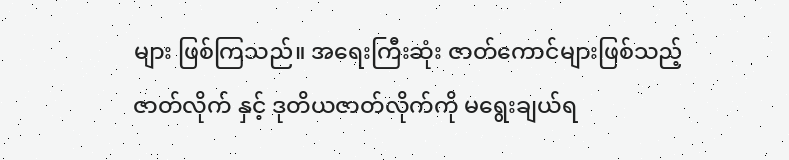များ ဖြစ်ကြသည်။ အရေးကြီးဆုံး ဇာတ်ကောင်များဖြစ်သည့် ဇာတ်လိုက် နှင့် ဒုတိယဇာတ်လိုက်ကို မရွေးချယ်ရ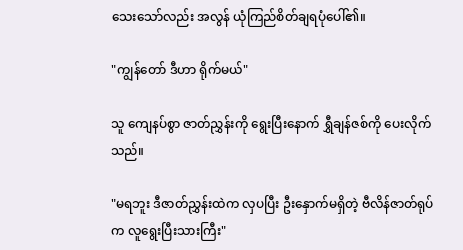သေးသော်လည်း အလွန် ယုံကြည်စိတ်ချရပုံပေါ်၏။

"ကျွန်တော် ဒီဟာ ရိုက်မယ်"

သူ ကျေနပ်စွာ ဇာတ်ညွှန်းကို ရွေးပြီးနောက် ရွှီချန်ဇစ်ကို ပေးလိုက်သည်။

"မရဘူး ဒီဇာတ်ညွှန်းထဲက လှပပြီး ဦးနှောက်မရှိတဲ့ ဗီလိန်ဇာတ်ရုပ်က လူရွေးပြီးသားကြီး"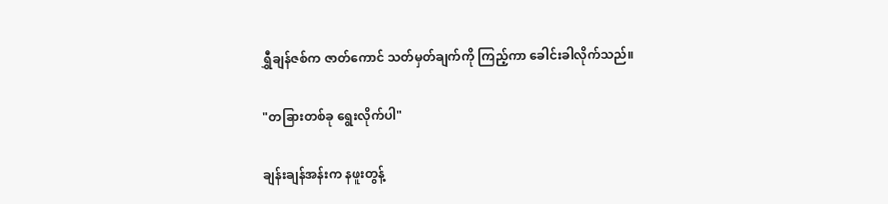ရွှီချန်ဇစ်က ဇာတ်ကောင် သတ်မှတ်ချက်ကို ကြည့်ကာ ခေါင်းခါလိုက်သည်။

"တခြားတစ်ခု ရွေးလိုက်ပါ"

ချန်းချန်အန်းက နဖူးတွန့်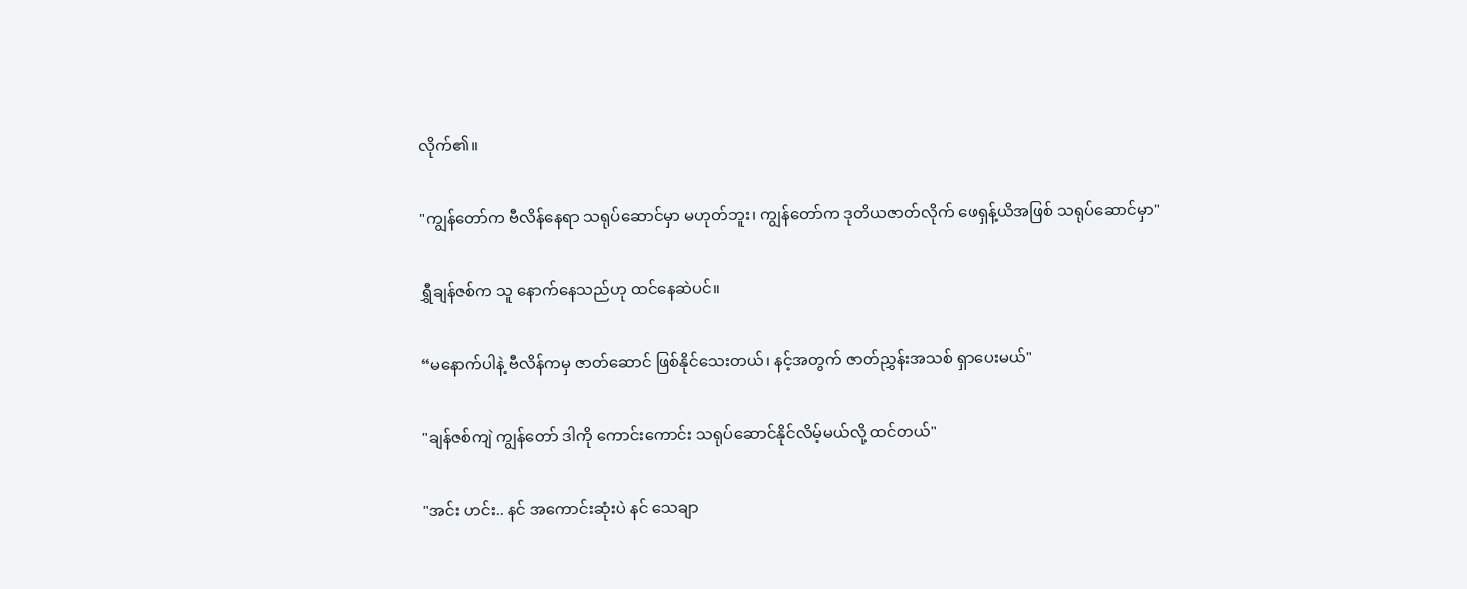လိုက်၏။

"ကျွန်တော်က ဗီလိန်နေရာ သရုပ်ဆောင်မှာ မဟုတ်ဘူး၊ ကျွန်တော်က ဒုတိယဇာတ်လိုက် ဖေရှန့်ယိအဖြစ် သရုပ်ဆောင်မှာ"

ရွှီချန်ဇစ်က သူ နောက်နေသည်ဟု ထင်နေဆဲပင်။

“မနောက်ပါနဲ့ ဗီလိန်ကမှ ဇာတ်ဆောင် ဖြစ်နိုင်သေးတယ်၊ နင့်အတွက် ဇာတ်ညွှန်းအသစ် ရှာပေးမယ်"

"ချန်ဇစ်ကျဲ ကျွန်တော် ဒါကို ကောင်းကောင်း သရုပ်ဆောင်နိုင်လိမ့်မယ်လို့ ထင်တယ်"

"အင်း ဟင်း.. နင် အကောင်းဆုံးပဲ နင် သေချာ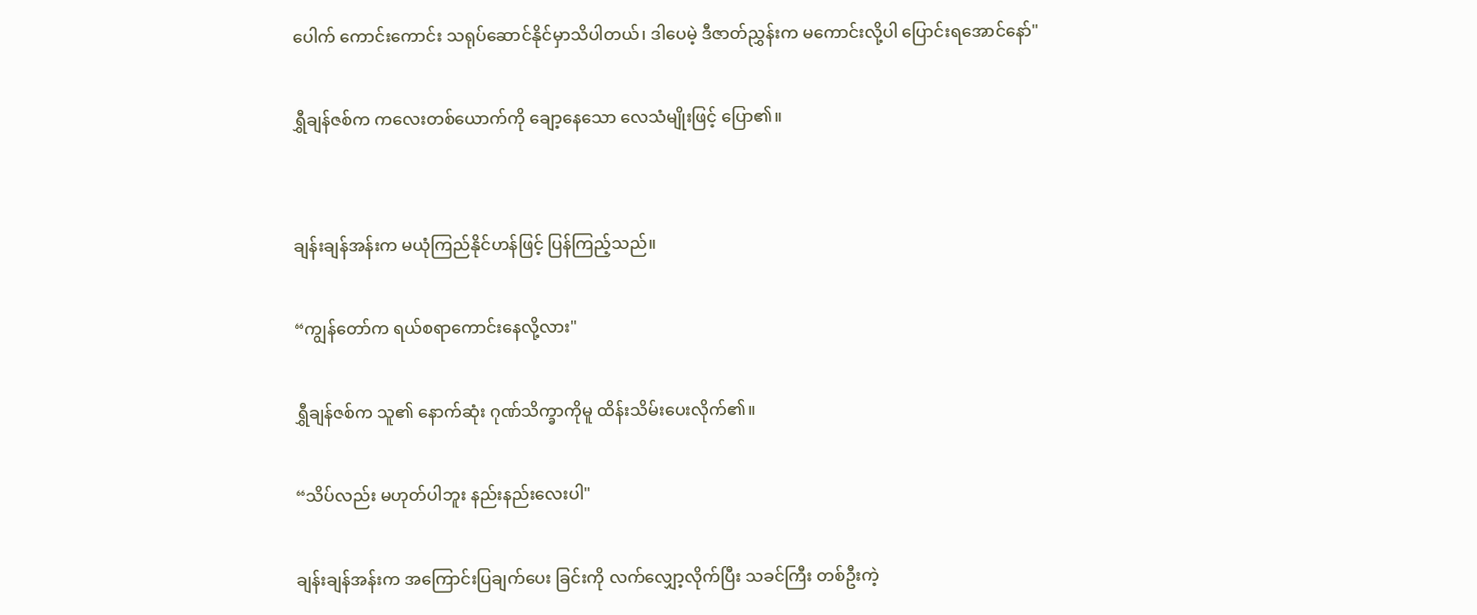ပေါက် ကောင်းကောင်း သရုပ်ဆောင်နိုင်မှာသိပါတယ်၊ ဒါပေမဲ့ ဒီဇာတ်ညွှန်းက မကောင်းလို့ပါ ပြောင်းရအောင်နော်"

ရွှီချန်ဇစ်က ကလေးတစ်ယောက်ကို ချော့နေ‌သော လေသံမျိုးဖြင့် ပြော၏။


ချန်းချန်အန်းက မယုံကြည်နိုင်ဟန်ဖြင့် ပြန်ကြည့်သည်။

“ကျွန်တော်က ရယ်စရာကောင်းနေလို့လား"

ရွှီချန်ဇစ်က သူ၏ နောက်ဆုံး ဂုဏ်သိက္ခာကိုမူ ထိန်းသိမ်းပေးလိုက်၏။

“သိပ်လည်း မဟုတ်ပါဘူး နည်းနည်းလေးပါ"

ချန်းချန်အန်းက အကြောင်းပြချက်‌ပေး ခြင်းကို လက်လျှော့လိုက်ပြီး သခင်ကြီး တစ်ဦးကဲ့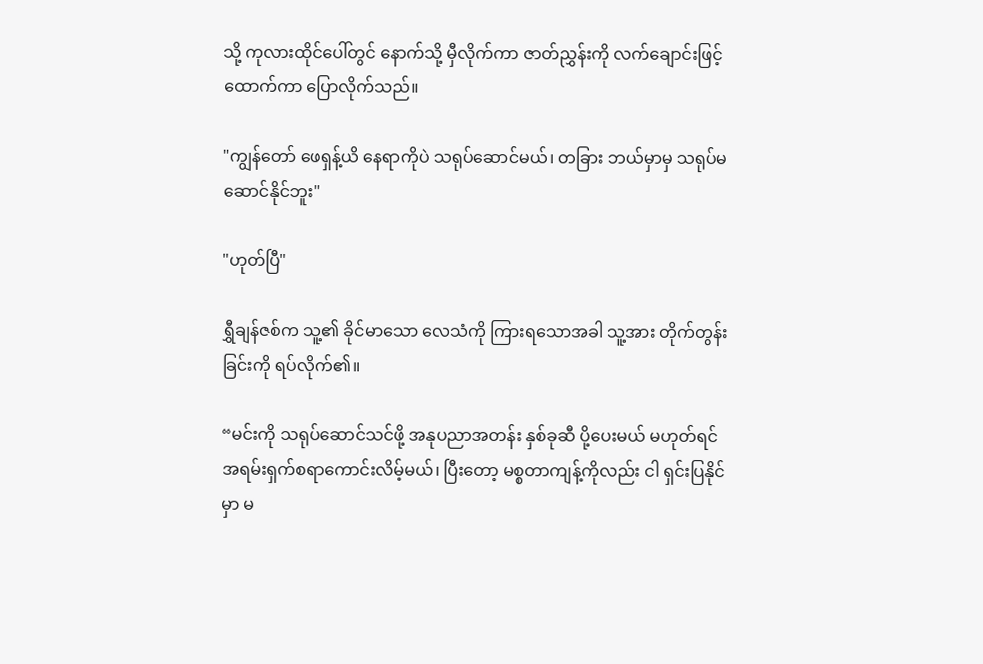သို့ ကုလားထိုင်ပေါ်တွင် နောက်သို့ မှီလိုက်ကာ ဇာတ်ညွှန်းကို လက်ချောင်းဖြင့် ထောက်ကာ ပြောလိုက်သည်။

"ကျွန်တော် ဖေရှန့်ယိ နေရာကိုပဲ သရုပ်ဆောင်မယ်၊ တခြား ဘယ်‌မှာမှ သရုပ်မဆောင်နိုင်ဘူး"

"ဟုတ်ပြီ"

ရွှီချန်ဇစ်က သူ့၏ ခိုင်မာသော လေသံကို ကြားရသောအခါ သူ့အား တိုက်တွန်းခြင်းကို ရပ်လိုက်၏။

“မင်းကို သရုပ်ဆောင်သင်ဖို့ အနုပညာအတန်း နှစ်ခုဆီ ပို့ပေးမယ် မဟုတ်ရင် အရမ်းရှက်စရာကောင်းလိမ့်မယ်၊ ပြီးတော့ မစ္စတာကျန့်ကိုလည်း ငါ ရှင်းပြနိုင်မှာ မ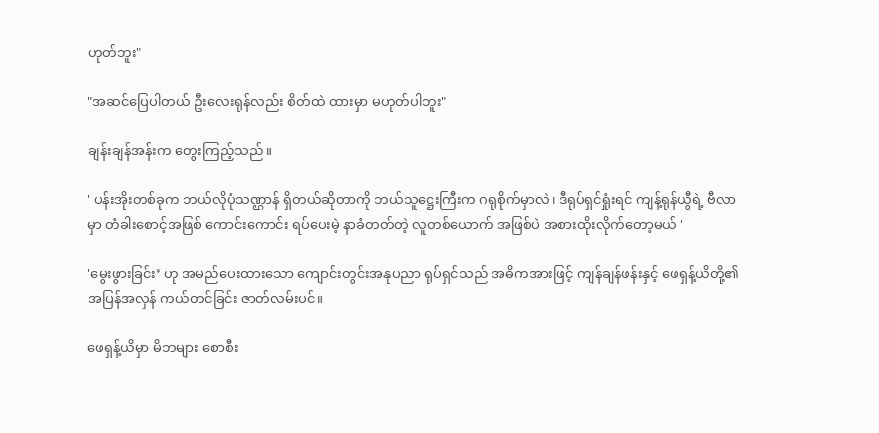ဟုတ်ဘူး"

"အဆင်ပြေပါတယ် ဦးလေးရုန်လည်း စိတ်ထဲ ထားမှာ မဟုတ်ပါဘူး"

ချန်းချန်အန်းက တွေးကြည့်သည်။

' ပန်းအိုးတစ်ခုက ဘယ်လိုပုံသဏ္ဌာန် ရှိတယ်ဆိုတာကို ဘယ်သူဋ္ဌေးကြီးက ဂရုစိုက်မှာလဲ၊ ဒီရုပ်ရှင်ရှုံးရင် ကျန့်ရုန်ယွီရဲ့ ဗီလာမှာ တံခါးစောင့်အဖြစ် ကောင်းကောင်း ရပ်ပေးမဲ့ နာခံတတ်တဲ့ လူတစ်ယောက် အဖြစ်ပဲ အစားထိုးလိုက်တော့မယ် '

'မွေးဖွားခြင်း’ ဟု အမည်ပေးထားသော ကျောင်းတွင်းအနုပညာ ရုပ်ရှင်သည် အဓိကအားဖြင့် ကျန်ချန်ဖန်းနှင့် ဖေရှန့်ယိတို့၏ အပြန်အလှန် ကယ်တင်ခြင်း ဇာတ်လမ်းပင်။

ဖေရှန့်ယိမှာ မိဘများ စောစီး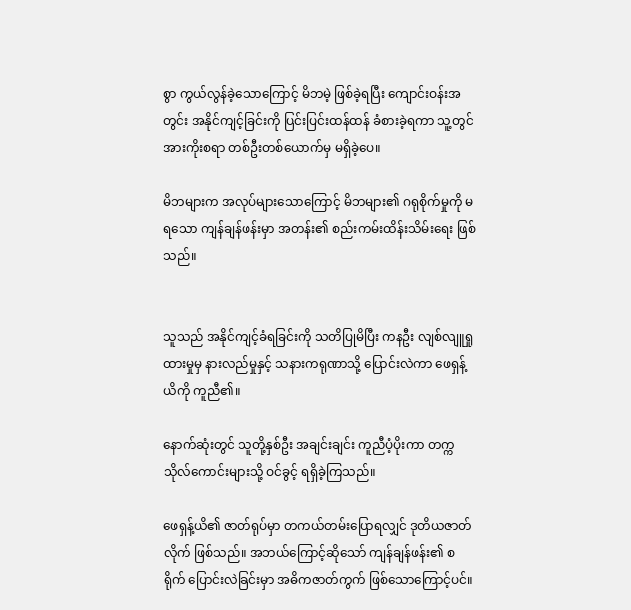စွာ ကွယ်လွန်ခဲ့သောကြောင့် မိဘမဲ့ ဖြစ်ခဲ့ရပြီး ကျောင်းဝန်းအတွင်း အနိုင်ကျင့်ခြင်းကို ပြင်းပြင်းထန်ထန် ခံစားခဲ့ရကာ သူ့တွင် အားကိုးစရာ တစ်ဦးတစ်ယောက်မှ မရှိခဲ့ပေ။

မိဘများက အလုပ်များသောကြောင့် မိဘများ၏ ဂရုစိုက်မှုကို မရသော ကျန်ချန်ဖန်းမှာ အတန်း၏ စည်းကမ်းထိန်းသိမ်းရေး ဖြစ်သည်။


သူသည် အနိုင်ကျင့်ခံရခြင်းကို သတိပြုမိပြီး ကနဦး လျစ်လျူရှုထားမှုမှ နားလည်မှုနှင့် သနားကရုဏာသို့ ပြောင်းလဲကာ ဖေရှန့်ယိကို ကူညီ၏။

နောက်ဆုံးတွင် သူတို့နှစ်ဦး အချင်းချင်း ကူညီပံ့ပိုးကာ တက္ကသိုလ်ကောင်းများသို့ ဝင်ခွင့် ရရှိခဲ့ကြသည်။

ဖေရှန့်ယိ၏ ဇာတ်ရုပ်မှာ တကယ်တမ်းပြောရလျှင် ဒုတိယဇာတ်လိုက် ဖြစ်သည်။ အဘယ်ကြောင့်ဆိုသော် ကျန်ချန်ဖန်း၏ စရိုက် ပြောင်းလဲခြင်းမှာ အဓိကဇာတ်ကွက် ဖြစ်သောကြောင့်ပင်။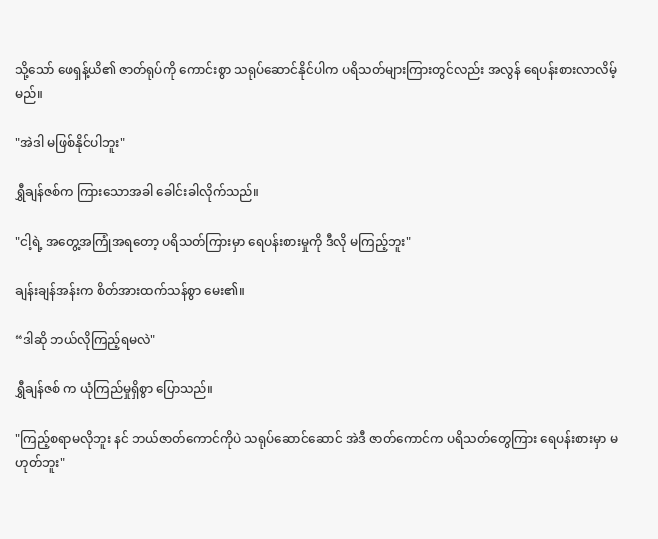သို့သော် ဖေရှန့်ယိ၏ ဇာတ်ရုပ်ကို ကောင်းစွာ သရုပ်ဆောင်နိုင်ပါက ပရိသတ်များကြားတွင်လည်း အလွန် ရေပန်းစားလာလိမ့်မည်။

"အဲဒါ မဖြစ်နိုင်ပါဘူး"

ရွှီချန်ဇစ်က ကြားသောအခါ ခေါင်းခါလိုက်သည်။

"ငါ့ရဲ့ အတွေ့အကြုံအရတော့ ပရိသတ်ကြားမှာ ရေပန်းစားမှုကို ဒီလို မကြည့်ဘူး"

ချန်းချန်အန်းက စိတ်အားထက်သန်စွာ မေး၏။

“ဒါဆို ဘယ်လိုကြည့်ရမလဲ"

ရွှီချန်ဇစ် က ယုံကြည်မှုရှိစွာ ပြောသည်။

"ကြည့်စရာမလိုဘူး နင် ဘယ်ဇာတ်ကောင်ကိုပဲ သရုပ်ဆောင်ဆောင် အဲဒီ ဇာတ်ကောင်က ပရိသတ်တွေကြား ရေပန်းစားမှာ မဟုတ်ဘူး"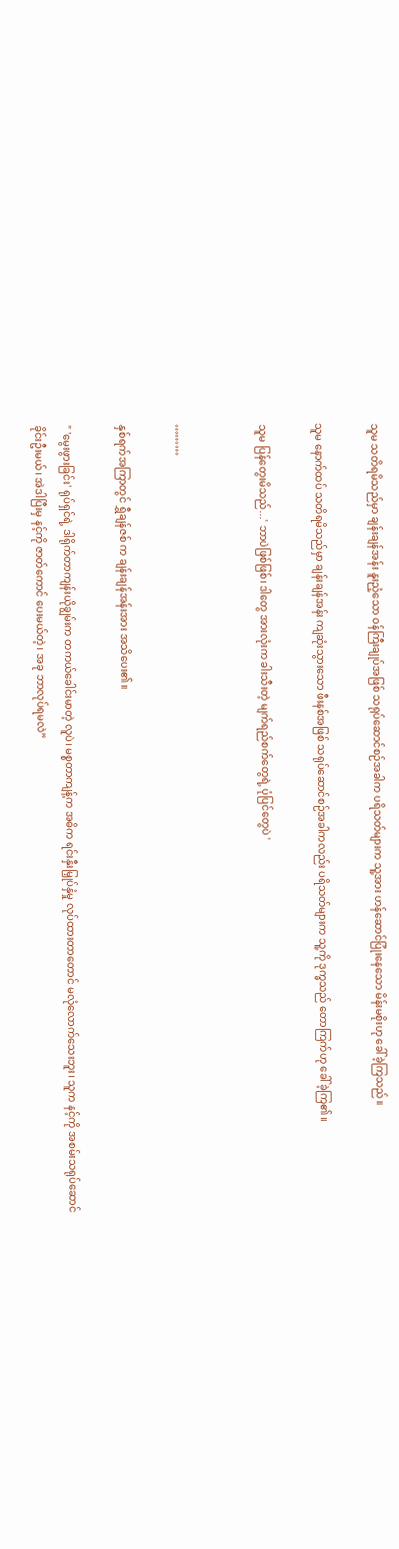သူမ သတိရမိသည်မှာ ချန်းချန်အန်း နူးညံ့သော ဝန်ကြီးချုပ်အဖြစ် သရုပ်ဆောင်စဉ်အခါက ပရိသတ်များက သူ့အား ဟန်ဆောင်ပြုံးနေသော မိန်းမစိုးဟု ခေါ်ခဲ့ကြသည်။

သူမ နောက်ထပ် သတိရမိသည်မှာ ချန်းချန်အန်း ကျဆုံးသွားသော ဖီးနစ်အဖြစ် သရုပ်ဆောင်စဉ်အခါကလည်း ပရိသတ်များက သူ့ကို ဒုက္ခသည် တောကြက်ဟု ခေါ်ခဲ့ကြ၏။

သူမ ပြန်တွေးမိသည်...' ဘာပဲဖြစ်ဖြစ်၊ ဒါတွေ အားလုံးက ခါးသီးတဲ့ မျက်ရည်စက်တွေရဲ့ ပုံပြင်တွေပဲ '


………

နှစ်ရက်အကြာတွင် ရွှီချန်ဇစ် က ချန်းချန်အန်းအား အသိပေး၏။

" 'မွေးဖွားခြင်း' ရုပ်ရှင်ရဲ့ ဒါရိုက်တာကျန်းယိုချွမ်းက တကယ်ခေါင်းမာတဲ့ လူပဲ၊ မစ္စတာကျန့်က အဓိက ရင်းနှီးမြှုပ်နှံမှု‌ လုပ်ထားတာတောင် မလုံလောက်သေးဘူး၊ သူက နင့်ကို အစမ်းသရုပ်ဆောင်ခိုင်းဦးမယ်၊ အဲဒါပြီးမှ နင့်ကို ဇာတ်ကောင် ပေးမယ်တဲ့၊ အခု ဘာလုပ်ရမလဲ”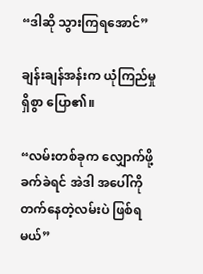“ဒါဆို သွားကြရအောင်”

ချန်းချန်အန်းက ယုံကြည်မှုရှိစွာ ပြော၏။

“လမ်းတစ်ခုက လျှောက်ဖို့ ခက်ခဲရင် အဲဒါ အပေါ်ကို တက်နေတဲ့လမ်းပဲ ဖြစ်ရမယ်”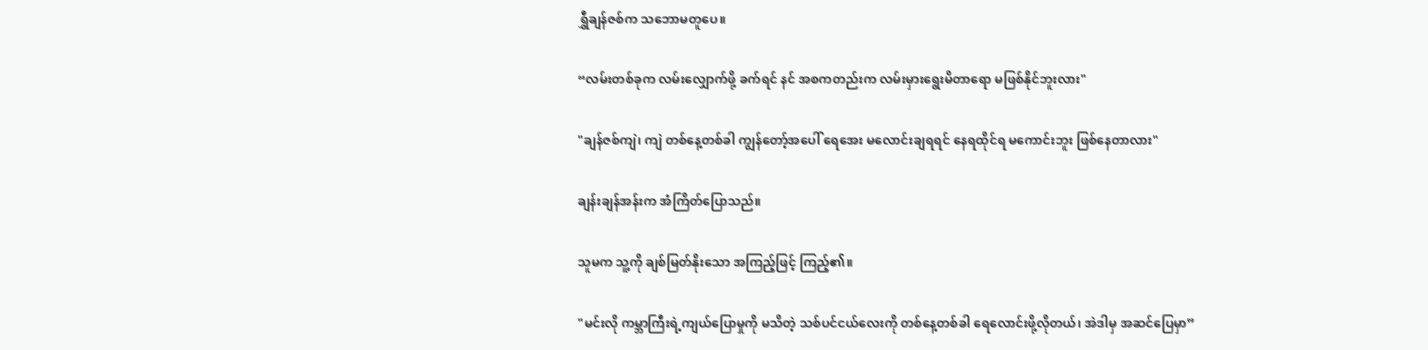ရွှီချန်ဇစ်က သဘောမတူပေ။

“လမ်းတစ်ခုက လမ်းလျှောက်ဖို့ ခက်ရင် နင် အစကတည်းက လမ်းမှားရွေးမိတာရော မဖြစ်နိုင်ဘူးလား"

"ချန်ဇစ်ကျဲ၊ ကျဲ တစ်နေ့တစ်ခါ ကျွန်တော့်အပေါ် ရေအေး မလောင်းချရရင် နေရထိုင်ရ မကောင်းဘူး ဖြစ်နေတာလား"

ချန်းချန်အန်းက အံကြိတ်ပြောသည်။

သူမက သူ့ကို ချစ်မြတ်နိုးသော အကြည့်ဖြင့် ကြည့်၏။

"မင်းလို ကမ္ဘာကြီးရဲ့ကျယ်ပြောမှုကို မသိတဲ့ သစ်ပင်ငယ်လေးကို တစ်နေ့တစ်ခါ ရေလောင်းဖို့လိုတယ်၊ အဲဒါမှ အဆင်ပြေမှာ”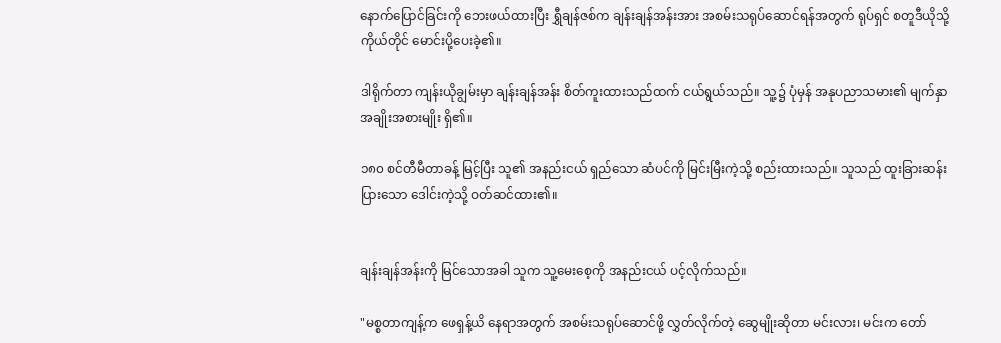နောက်ပြောင်ခြင်းကို ဘေးဖယ်ထားပြီး ရွှီချန်ဇစ်က ချန်းချန်အန်းအား အစမ်းသရုပ်ဆောင်ရန်အတွက် ရုပ်ရှင် စတူဒီယိုသို့ ကိုယ်တိုင် မောင်းပို့ပေးခဲ့၏။

ဒါရိုက်တာ ကျန်းယိုချွမ်းမှာ ချန်းချန်အန်း စိတ်ကူးထားသည်ထက် ငယ်ရွယ်သည်။ သူ့၌ ပုံမှန် အနုပညာသမား၏ မျက်နှာအချိုးအစားမျိုး ရှိ၏။

၁၈၀ စင်တီမီတာခန့် မြင့်ပြီး သူ၏ အနည်းငယ် ရှည်သော ဆံပင်ကို မြင်းမြီးကဲ့သို့ စည်းထားသည်။ သူသည် ထူးခြားဆန်းပြားသော ဒေါင်းကဲ့သို့ ဝတ်ဆင်ထား၏။


ချန်းချန်အန်းကို မြင်သောအခါ သူက သူ့မေးစေ့ကို အနည်းငယ် ပင့်လိုက်သည်။

"မစ္စတာကျန့်က ဖေရှန့်ယိ နေရာအတွက် အစမ်းသရုပ်ဆောင်ဖို့ လွှတ်လိုက်တဲ့ ဆွေမျိုးဆိုတာ မင်းလား၊ မင်းက တော်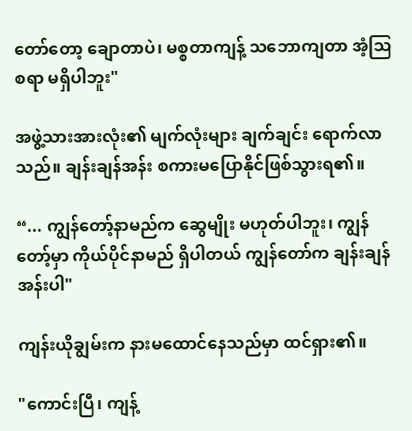တော်တော့ ချောတာပဲ၊ မစ္စတာကျန့် သဘောကျတာ အံ့ဩစရာ မရှိပါဘူး"

အဖွဲ့သားအားလုံး၏ မျက်လုံးများ ချက်ချင်း ရောက်လာသည်။ ချန်းချန်အန်း စကားမပြောနိုင်ဖြစ်သွားရ၏။

“... ကျွန်တော့်နာမည်က ဆွေမျိုး မဟုတ်ပါဘူး၊ ကျွန်တော့်မှာ ကိုယ်ပိုင်နာမည် ရှိပါတယ် ကျွန်တော်က ချန်းချန်အန်းပါ"

ကျန်းယိုချွမ်းက နားမထောင်နေသည်မှာ ထင်ရှား၏။

"ကောင်းပြီ၊ ကျန့်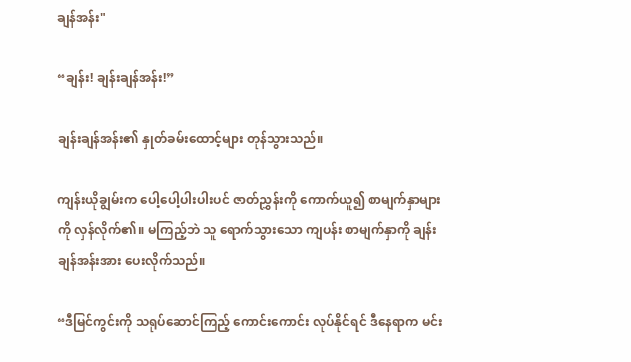ချန်အန်း"

“ချန်း! ချန်းချန်အန်း!”

ချန်းချန်အန်း၏ နှုတ်ခမ်းထောင့်များ တုန်သွားသည်။

ကျန်းယိုချွမ်းက ပေါ့ပေါ့ပါးပါးပင် ဇာတ်ညွှန်းကို ကောက်ယူ၍ စာမျက်နှာများကို လှန်လိုက်၏။ မကြည့်ဘဲ သူ ရောက်သွားသော ကျပန်း စာမျက်နှာကို ချန်းချန်အန်းအား ပေးလိုက်သည်။

“ဒီမြင်ကွင်းကို သရုပ်ဆောင်ကြည့် ကောင်းကောင်း လုပ်နိုင်ရင် ဒီနေရာက မင်း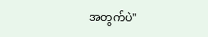အတွက်ပဲ"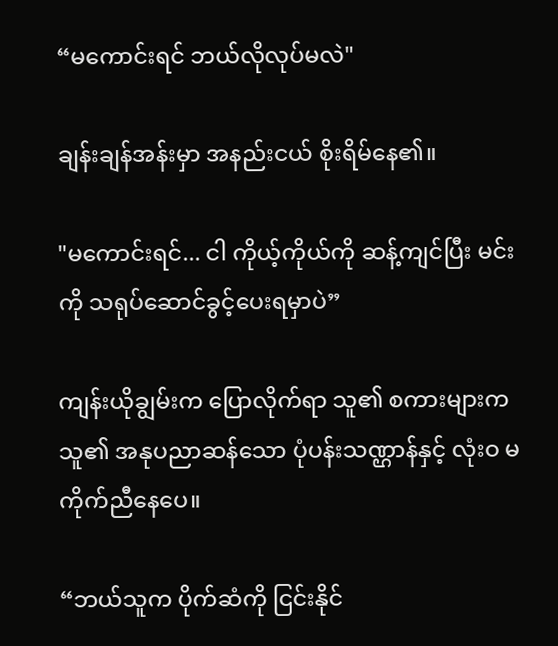“မကောင်းရင် ဘယ်လိုလုပ်မလဲ"

ချန်းချန်အန်းမှာ အနည်းငယ် စိုးရိမ်နေ၏။

"မကောင်းရင်... ငါ ကိုယ့်ကိုယ်ကို ဆန့်ကျင်ပြီး မင်းကို သရုပ်‌ဆောင်ခွင့်ပေးရမှာပဲ”

ကျန်းယိုချွမ်းက ပြောလိုက်ရာ သူ၏ စကားများက သူ၏ အနုပညာဆန်သော ပုံပန်းသဏ္ဌာန်နှင့် လုံးဝ မကိုက်ညီနေပေ။

“ဘယ်သူက ပိုက်ဆံကို ငြင်းနိုင်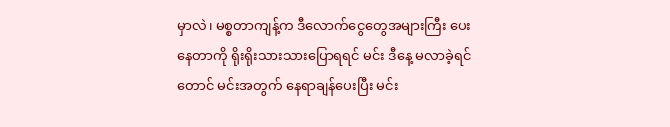မှာလဲ၊ မစ္စတာကျန့်က ဒီလောက်‌ငွေတွေအများကြီး ပေးနေတာကို ရိုးရိုးသားသားပြောရရင် မင်း ဒီနေ့ မလာခဲ့ရင်တောင် မင်းအတွက် နေရာချန်ပေးပြီး မင်း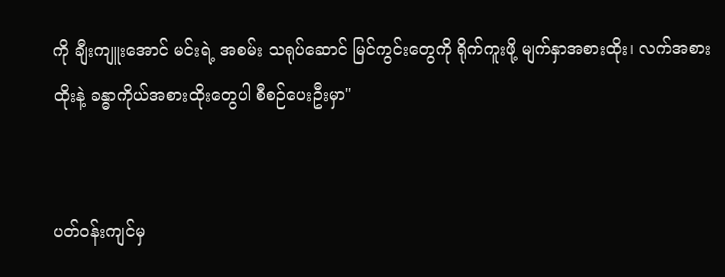ကို ချီးကျူးအောင် မင်းရဲ့ အစမ်း သရုပ်ဆောင် မြင်ကွင်းတွေကို ရိုက်ကူးဖို့ မျက်နှာအစားထိုး၊ လက်အစားထိုးနဲ့ ခန္ဓာကိုယ်အစားထိုးတွေပါ စီစဉ်ပေးဦးမှာ"


ပတ်ဝန်းကျင်မှ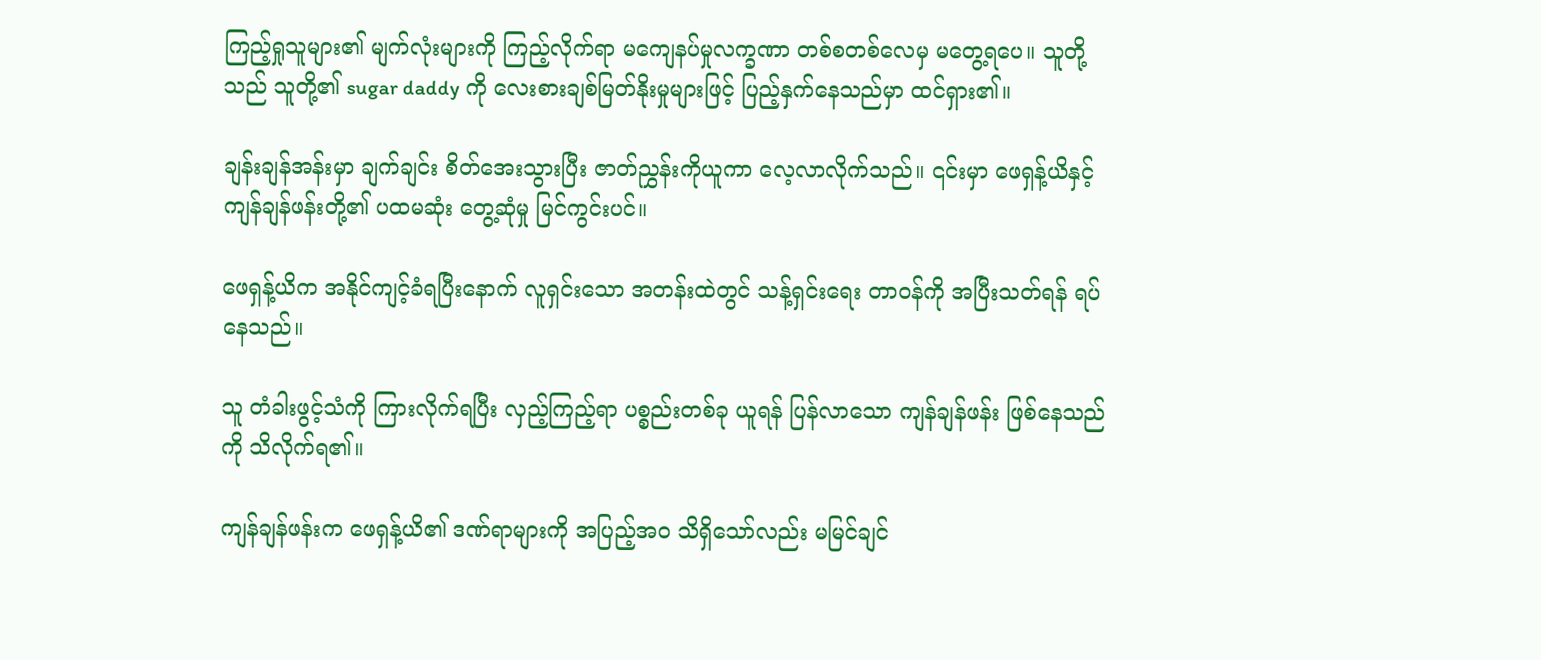ကြည့်ရှုသူများ၏ မျက်လုံးများကို ကြည့်လိုက်ရာ မကျေနပ်မှုလက္ခဏာ တစ်စတစ်လေမှ မတွေ့ရပေ။ သူတို့သည် သူတို့၏ sugar daddy ကို လေးစားချစ်မြတ်နိုးမှုများဖြင့် ပြည့်နှက်နေသည်မှာ ထင်ရှား၏။

ချန်းချန်အန်းမှာ ချက်ချင်း စိတ်အေးသွားပြီး ဇာတ်ညွှန်းကိုယူကာ လေ့လာလိုက်သည်။ ၎င်းမှာ ဖေရှန့်ယိနှင့် ကျန်ချန်ဖန်းတို့၏ ပထမဆုံး တွေ့ဆုံမှု မြင်ကွင်းပင်။

ဖေရှန့်ယိက အနိုင်ကျင့်ခံရပြီးနောက် လူရှင်းသော အတန်းထဲတွင် သန့်ရှင်းရေး တာဝန်ကို အပြီးသတ်ရန် ရပ်နေသည်။

သူ တံခါးဖွင့်သံကို ကြားလိုက်ရပြီး လှည့်ကြည့်ရာ ပစ္စည်းတစ်ခု ယူရန် ပြန်လာသော ကျန်ချန်ဖန်း ဖြစ်နေသည်ကို သိလိုက်ရ၏။

ကျန်ချန်ဖန်းက ဖေရှန့်ယိ၏ ဒဏ်ရာများကို အပြည့်အဝ သိရှိသော်လည်း မမြင်ချင်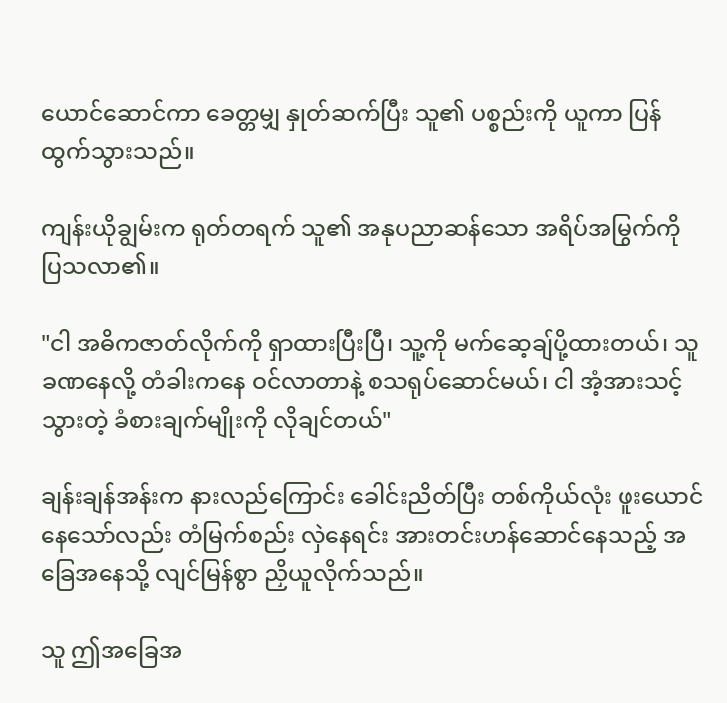ယောင်ဆောင်ကာ ခေတ္တမျှ နှုတ်ဆက်ပြီး သူ၏ ပစ္စည်းကို ယူကာ ပြန်ထွက်သွားသည်။

ကျန်းယိုချွမ်းက ရုတ်တရက် သူ၏ အနုပညာဆန်သော အရိပ်အမြွက်ကို ပြသလာ၏။

"ငါ အဓိကဇာတ်လိုက်ကို ရှာထားပြီးပြီ၊ သူ့ကို မက်ဆေ့ချ်ပို့ထားတယ်၊ သူ ခဏနေလို့ တံခါးကနေ ဝင်လာတာနဲ့ စသရုပ်ဆောင်မယ်၊ ငါ အံ့အားသင့်သွားတဲ့ ခံစားချက်မျိုးကို လိုချင်တယ်"

ချန်းချန်အန်းက နားလည်ကြောင်း ခေါင်းညိတ်ပြီး တစ်ကိုယ်လုံး ဖူးယောင်နေသော်လည်း တံမြက်စည်း လှဲနေရင်း အားတင်းဟန်ဆောင်နေသည့် အခြေအနေသို့ လျင်မြန်စွာ ညှိယူလိုက်သည်။

သူ ဤအခြေအ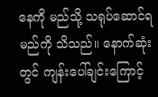နေကို မည်သို့ သရုပ်ဆောင်ရမည်ကို သိသည်။ နောက်ဆုံးတွင် ကျန်းပေါ်ချင်းကြောင့်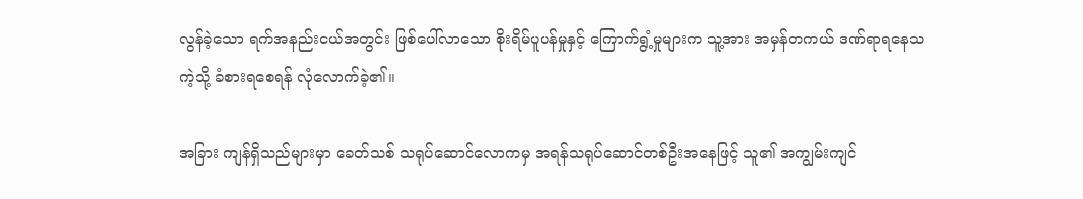လွန်ခဲ့သော ရက်အနည်းငယ်အတွင်း ဖြစ်ပေါ်လာသော စိုးရိမ်ပူပန်မှုနှင့် ကြောက်ရွံ့မှုများက သူ့အား အမှန်တကယ် ဒဏ်ရာရနေသကဲ့သို့ ခံစားရစေရန် လုံလောက်ခဲ့၏။

အခြား ကျန်ရှိသည်များမှာ ခေတ်သစ် သရုပ်ဆောင်လောကမှ အရန်သရုပ်ဆောင်တစ်ဦးအနေဖြင့် သူ၏ အကျွမ်းကျင်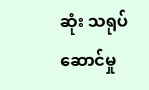ဆုံး သရုပ်ဆောင်မှု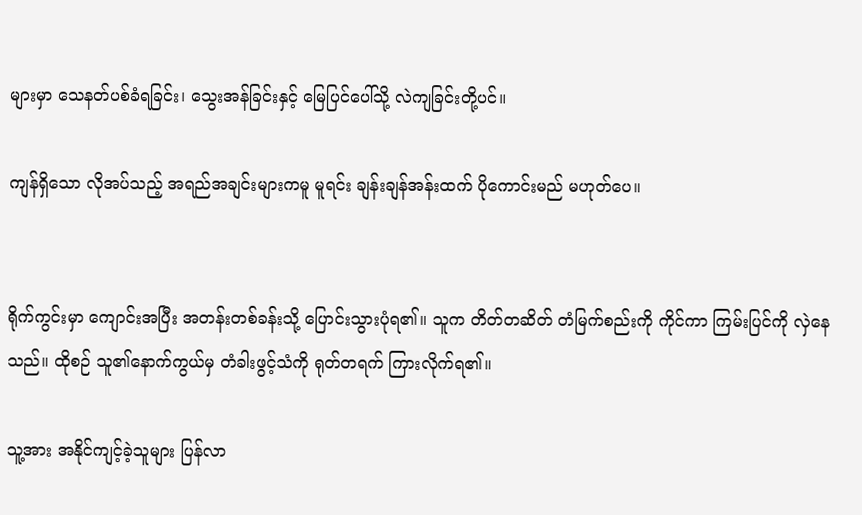များမှာ သေနတ်ပစ်ခံရခြင်း၊ သွေးအန်ခြင်းနှင့် မြေပြင်ပေါ်သို့ လဲကျခြင်းတို့ပင်။

ကျန်ရှိသော လိုအပ်သည့် အရည်အချင်းများကမူ မူရင်း ချန်းချန်အန်းထက် ပိုကောင်းမည် မဟုတ်ပေ။


ရိုက်ကွင်းမှာ ကျောင်းအပြီး အတန်းတစ်ခန်းသို့ ပြောင်းသွားပုံရ၏။ သူက တိတ်တဆိတ် တံမြက်စည်းကို ကိုင်ကာ ကြမ်းပြင်ကို လှဲနေသည်။ ထိုစဉ် သူ၏နောက်ကွယ်မှ တံခါးဖွင့်သံကို ရုတ်တရက် ကြားလိုက်ရ၏။

သူ့အား အနိုင်ကျင့်ခဲ့သူများ ပြန်လာ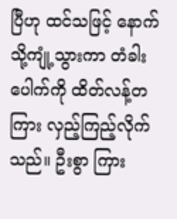ပြီဟု ထင်သဖြင့် နောက်သို့ကျုံ့သွားကာ တံခါးပေါက်ကို ထိတ်လန့်တကြား လှည့်ကြည့်လိုက်သည်။ ဦးစွာ ကြား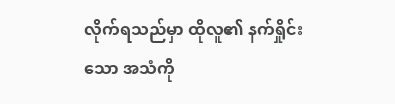လိုက်ရသည်မှာ ထိုလူ၏ နက်ရှိုင်းသော အသံကို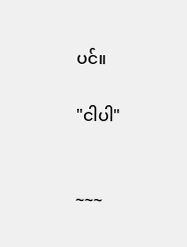ပင်။

"ငါပါ"


~~~